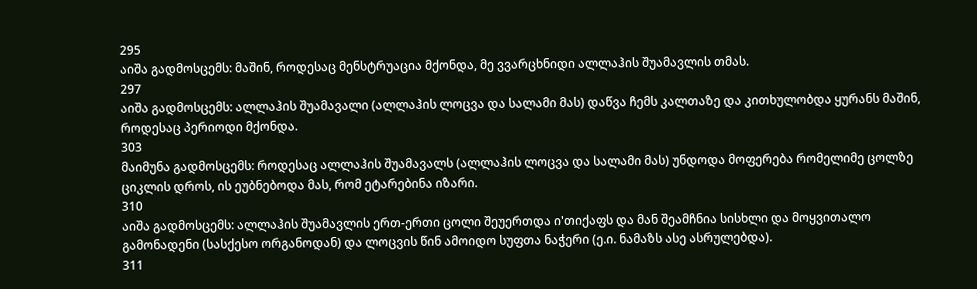295
აიშა გადმოსცემს: მაშინ, როდესაც მენსტრუაცია მქონდა, მე ვვარცხნიდი ალლაჰის შუამავლის თმას.
297
აიშა გადმოსცემს: ალლაჰის შუამავალი (ალლაჰის ლოცვა და სალამი მას) დაწვა ჩემს კალთაზე და კითხულობდა ყურანს მაშინ, როდესაც პერიოდი მქონდა.
303
მაიმუნა გადმოსცემს: როდესაც ალლაჰის შუამავალს (ალლაჰის ლოცვა და სალამი მას) უნდოდა მოფერება რომელიმე ცოლზე ციკლის დროს, ის ეუბნებოდა მას, რომ ეტარებინა იზარი.
310
აიშა გადმოსცემს: ალლაჰის შუამავლის ერთ-ერთი ცოლი შეუერთდა ი'თიქაფს და მან შეამჩნია სისხლი და მოყვითალო გამონადენი (სასქესო ორგანოდან) და ლოცვის წინ ამოიდო სუფთა ნაჭერი (ე.ი. ნამაზს ასე ასრულებდა).
311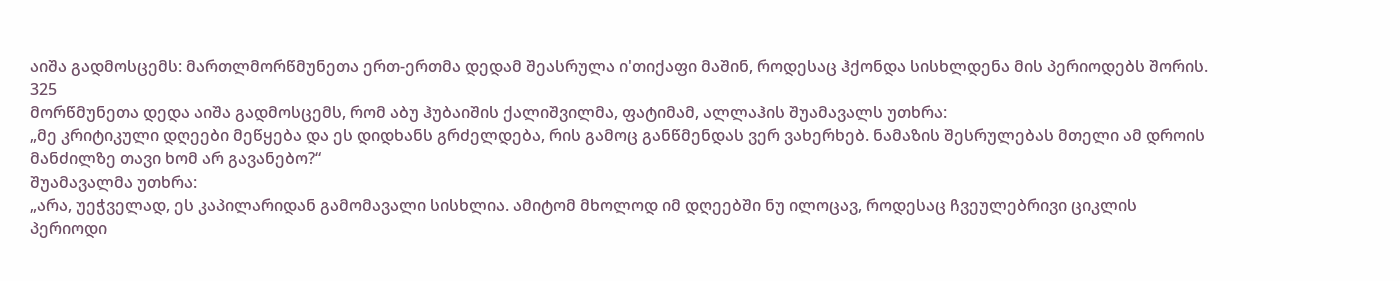აიშა გადმოსცემს: მართლმორწმუნეთა ერთ-ერთმა დედამ შეასრულა ი'თიქაფი მაშინ, როდესაც ჰქონდა სისხლდენა მის პერიოდებს შორის.
325
მორწმუნეთა დედა აიშა გადმოსცემს, რომ აბუ ჰუბაიშის ქალიშვილმა, ფატიმამ, ალლაჰის შუამავალს უთხრა:
„მე კრიტიკული დღეები მეწყება და ეს დიდხანს გრძელდება, რის გამოც განწმენდას ვერ ვახერხებ. ნამაზის შესრულებას მთელი ამ დროის მანძილზე თავი ხომ არ გავანებო?“
შუამავალმა უთხრა:
„არა, უეჭველად, ეს კაპილარიდან გამომავალი სისხლია. ამიტომ მხოლოდ იმ დღეებში ნუ ილოცავ, როდესაც ჩვეულებრივი ციკლის პერიოდი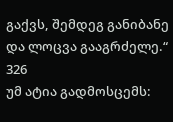გაქვს, შემდეგ განიბანე და ლოცვა გააგრძელე.“
326
უმ ატია გადმოსცემს: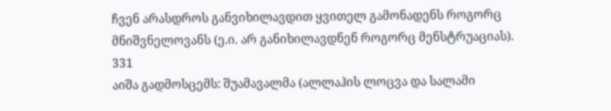ჩვენ არასდროს განვიხილავდით ყვითელ გამონადენს როგორც მნიშვნელოვანს (ე.ი. არ განიხილავდნენ როგორც მენსტრუაციას).
331
აიშა გადმოსცემს: შუამავალმა (ალლაჰის ლოცვა და სალამი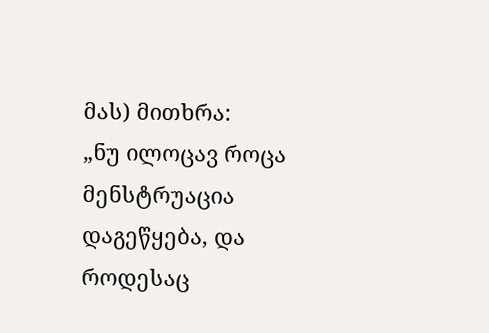მას) მითხრა:
„ნუ ილოცავ როცა მენსტრუაცია დაგეწყება, და როდესაც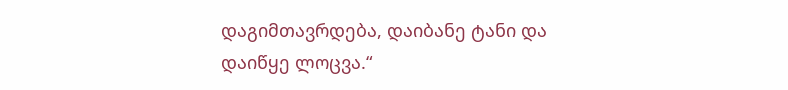დაგიმთავრდება, დაიბანე ტანი და დაიწყე ლოცვა.“